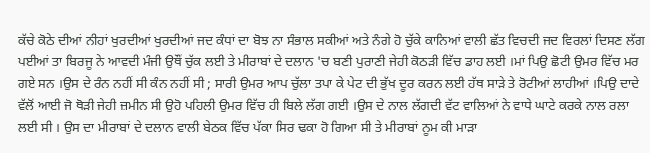ਕੱਚੇ ਕੋਠੇ ਦੀਆਂ ਨੀਹਾਂ ਖੁਰਦੀਆਂ ਖੁਰਦੀਆਂ ਜਦ ਕੰਧਾਂ ਦਾ ਬੋਝ ਨਾ ਸੰਭਾਲ ਸਕੀਆਂ ਅਤੇ ਨੰਗੇ ਹੋ ਚੁੱਕੇ ਕਾਨਿਆਂ ਵਾਲੀ ਛੱਤ ਵਿਚਦੀ ਜਦ ਵਿਰਲਾਂ ਦਿਸਣ ਲੱਗ ਪਈਆਂ ਤਾ ਬਿਰਜੂ ਨੇ ਆਵਦੀ ਮੰਜੀ ਉਥੌਂ ਚੁੱਕ ਲਈ ਤੇ ਮੀਰਾਬਾਂ ਦੇ ਦਲਾਨ 'ਚ ਬਣੀ ਪੁਰਾਣੀ ਜੇਹੀ ਕੋਠੜੀ ਵਿੱਚ ਡਾਹ ਲਈ ।ਮਾਂ ਪਿਉ ਛੋਟੀ ਉਮਰ ਵਿੱਚ ਮਰ ਗਏ ਸਨ ।ਉਸ ਦੇ ਰੰਨ ਨਹੀਂ ਸੀ ਕੰਨ ਨਹੀਂ ਸੀ ; ਸਾਰੀ ਉਮਰ ਆਪ ਚੁੱਲਾ ਤਪਾ ਕੇ ਪੇਟ ਦੀ ਭੁੱਖ ਦੂਰ ਕਰਨ ਲਈ ਹੱਥ ਸਾੜੇ ਤੇ ਰੋਟੀਆਂ ਲਾਹੀਆਂ ।ਪਿਉ ਦਾਦੇ ਵੱਲੋਂ ਆਈ ਜੋ ਥੋੜੀ ਜੇਹੀ ਜ਼ਮੀਨ ਸੀ ਉਹੋ ਪਹਿਲੀ ਉਮਰ ਵਿੱਚ ਹੀ ਬਿਲੇ ਲੱਗ ਗਈ ।ਉਸ ਦੇ ਨਾਲ ਲੱਗਦੀ ਵੱਟ ਵਾਲਿਆਂ ਨੇ ਵਾਧੇ ਘਾਟੇ ਕਰਕੇ ਨਾਲ ਰਲਾ ਲਈ ਸੀ । ਉਸ ਦਾ ਮੀਰਾਬਾਂ ਦੇ ਦਲਾਨ ਵਾਲੀ ਬੇਠਕ ਵਿੱਚ ਪੱਕਾ ਸਿਰ ਢਕਾ ਹੋ ਗਿਆ ਸੀ ਤੇ ਮੀਰਾਬਾਂ ਨੂਮ ਕੀ ਮਾੜਾ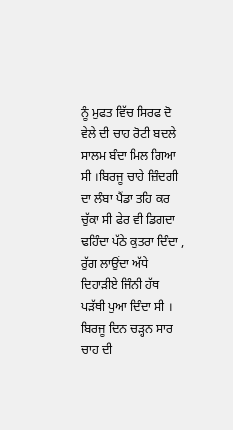ਨੂੰ ਮੁਫਤ ਵਿੱਚ ਸਿਰਫ ਦੋ ਵੇਲੇ ਦੀ ਚਾਹ ਰੋਟੀ ਬਦਲੇ ਸਾਲਮ ਬੰਦਾ ਮਿਲ ਗਿਆ ਸੀ ।ਬਿਰਜੂ ਚਾਹੇ ਜ਼ਿੰਦਗੀ ਦਾ ਲੰਬਾ ਪੈਂਡਾ ਤਹਿ ਕਰ ਚੁੱਕਾ ਸੀ ਫੇਰ ਵੀ ਡਿਗਦਾ ਢਹਿੰਦਾ ਪੱਠੇ ਕੁਤਰਾ ਦਿੰਦਾ , ਰੁੱਗ ਲਾਉਂਦਾ ਅੱਧੇ ਦਿਹਾੜੀਏ ਜਿੰਨੀ ਹੱਥ ਪੜੱਥੀ ਪੁਆ ਦਿੰਦਾ ਸੀ ।
ਬਿਰਜੂ ਦਿਨ ਚੜ੍ਹਨ ਸਾਰ ਚਾਹ ਦੀ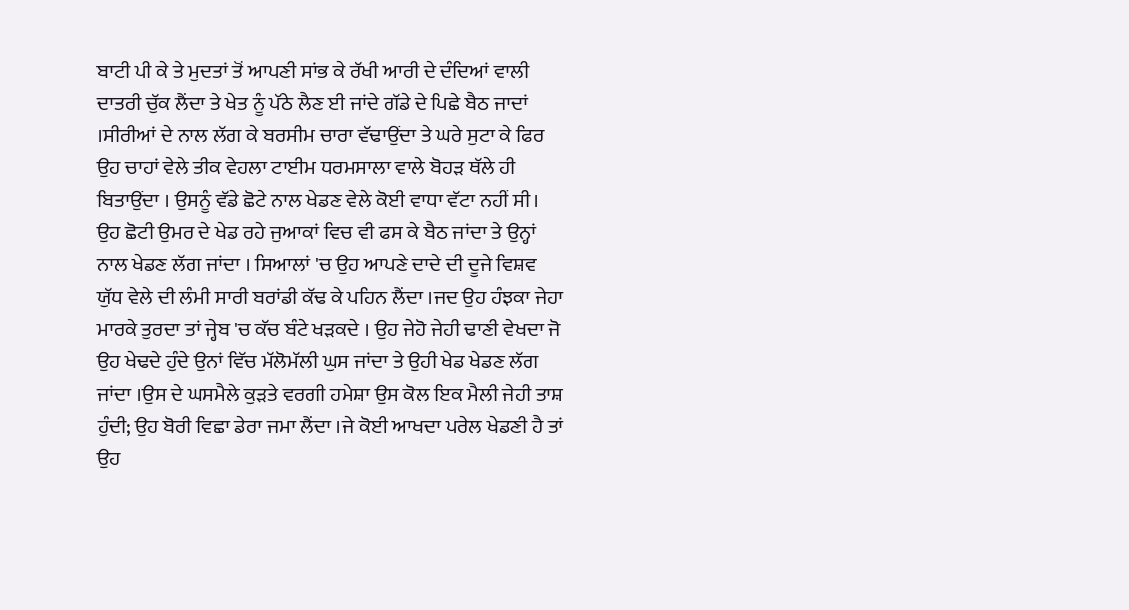ਬਾਟੀ ਪੀ ਕੇ ਤੇ ਮੁਦਤਾਂ ਤੋਂ ਆਪਣੀ ਸਾਂਭ ਕੇ ਰੱਖੀ ਆਰੀ ਦੇ ਦੰਦਿਆਂ ਵਾਲੀ ਦਾਤਰੀ ਚੁੱਕ ਲੈਂਦਾ ਤੇ ਖੇਤ ਨੂੰ ਪੱਠੇ ਲੈਣ ਈ ਜਾਂਦੇ ਗੱਡੇ ਦੇ ਪਿਛੇ ਬੈਠ ਜਾਦਾਂ ।ਸੀਰੀਆਂ ਦੇ ਨਾਲ ਲੱਗ ਕੇ ਬਰਸੀਮ ਚਾਰਾ ਵੱਢਾਉਂਦਾ ਤੇ ਘਰੇ ਸੁਟਾ ਕੇ ਫਿਰ ਉਹ ਚਾਹਾਂ ਵੇਲੇ ਤੀਕ ਵੇਹਲਾ ਟਾਈਮ ਧਰਮਸਾਲਾ ਵਾਲੇ ਬੋਹੜ ਥੱਲੇ ਹੀ ਬਿਤਾਉਂਦਾ । ਉਸਨੂੰ ਵੱਡੇ ਛੋਟੇ ਨਾਲ ਖੇਡਣ ਵੇਲੇ ਕੋਈ ਵਾਧਾ ਵੱਟਾ ਨਹੀਂ ਸੀ। ਉਹ ਛੋਟੀ ਉਮਰ ਦੇ ਖੇਡ ਰਹੇ ਜੁਆਕਾਂ ਵਿਚ ਵੀ ਫਸ ਕੇ ਬੈਠ ਜਾਂਦਾ ਤੇ ਉਨ੍ਹਾਂ ਨਾਲ ਖੇਡਣ ਲੱਗ ਜਾਂਦਾ । ਸਿਆਲਾਂ 'ਚ ਉਹ ਆਪਣੇ ਦਾਦੇ ਦੀ ਦੂਜੇ ਵਿਸ਼ਵ ਯੁੱਧ ਵੇਲੇ ਦੀ ਲੰਮੀ ਸਾਰੀ ਬਰਾਂਡੀ ਕੱਢ ਕੇ ਪਹਿਨ ਲੈਂਦਾ ।ਜਦ ਉਹ ਹੰਝਕਾ ਜੇਹਾ ਮਾਰਕੇ ਤੁਰਦਾ ਤਾਂ ਜ੍ਹੇਬ 'ਚ ਕੱਚ ਬੰਟੇ ਖੜਕਦੇ । ਉਹ ਜੇਹੋ ਜੇਹੀ ਢਾਣੀ ਵੇਖਦਾ ਜੋ ਉਹ ਖੇਢਦੇ ਹੁੰਦੇ ਉਨਾਂ ਵਿੱਚ ਮੱਲੋਮੱਲੀ ਘੁਸ ਜਾਂਦਾ ਤੇ ਉਹੀ ਖੇਡ ਖੇਡਣ ਲੱਗ ਜਾਂਦਾ ।ਉਸ ਦੇ ਘਸਮੈਲੇ ਕੁੜਤੇ ਵਰਗੀ ਹਮੇਸ਼ਾ ਉਸ ਕੋਲ ਇਕ ਮੈਲੀ ਜੇਹੀ ਤਾਸ਼ ਹੁੰਦੀ; ਉਹ ਬੋਰੀ ਵਿਛਾ ਡੇਰਾ ਜਮਾ ਲੈਂਦਾ ।ਜੇ ਕੋਈ ਆਖਦਾ ਪਰੇਲ ਖੇਡਣੀ ਹੈ ਤਾਂ ਉਹ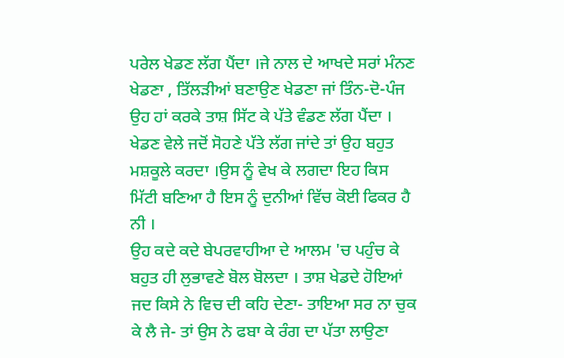ਪਰੇਲ ਖੇਡਣ ਲੱਗ ਪੈਂਦਾ ।ਜੇ ਨਾਲ ਦੇ ਆਖਦੇ ਸਰਾਂ ਮੰਨਣ ਖੇਡਣਾ , ਤਿੱਲੜੀਆਂ ਬਣਾਉਣ ਖੇਡਣਾ ਜਾਂ ਤਿੰਨ-ਦੋ-ਪੰਜ ਉਹ ਹਾਂ ਕਰਕੇ ਤਾਸ਼ ਸਿੱਟ ਕੇ ਪੱਤੇ ਵੰਡਣ ਲੱਗ ਪੈਂਦਾ । ਖੇਡਣ ਵੇਲੇ ਜਦੋਂ ਸੋਹਣੇ ਪੱਤੇ ਲੱਗ ਜਾਂਦੇ ਤਾਂ ਉਹ ਬਹੁਤ ਮਸ਼ਕੂਲੇ ਕਰਦਾ ।ਉਸ ਨੂੰ ਵੇਖ ਕੇ ਲਗਦਾ ਇਹ ਕਿਸ ਮਿੱਟੀ ਬਣਿਆ ਹੈ ਇਸ ਨੂੰ ਦੁਨੀਆਂ ਵਿੱਚ ਕੋਈ ਫਿਕਰ ਹੈ ਨੀ ।
ਉਹ ਕਦੇ ਕਦੇ ਬੇਪਰਵਾਹੀਆ ਦੇ ਆਲਮ 'ਚ ਪਹੁੰਚ ਕੇ ਬਹੁਤ ਹੀ ਲੁਭਾਵਣੇ ਬੋਲ ਬੋਲਦਾ । ਤਾਸ਼ ਖੇਡਦੇ ਹੋਇਆਂ ਜਦ ਕਿਸੇ ਨੇ ਵਿਚ ਦੀ ਕਹਿ ਦੇਣਾ- ਤਾਇਆ ਸਰ ਨਾ ਚੁਕ ਕੇ ਲੈ ਜੇ- ਤਾਂ ਉਸ ਨੇ ਫਬਾ ਕੇ ਰੰਗ ਦਾ ਪੱਤਾ ਲਾਉਣਾ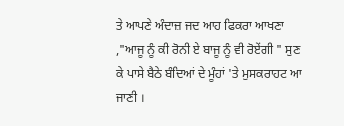ਤੇ ਆਪਣੇ ਅੰਦਾਜ਼ ਜਦ ਆਹ ਫਿਕਰਾ ਆਖਣਾ ,"ਆਜੂ ਨੂੰ ਕੀ ਰੋਨੀ ਏ ਬਾਜੂ ਨੂੰ ਵੀ ਰੋਏਂਗੀ " ਸੁਣ ਕੇ ਪਾਸੇ ਬੈਠੇ ਬੰਦਿਆਂ ਦੇ ਮੂੰਹਾਂ 'ਤੇ ਮੁਸਕਰਾਹਟ ਆ ਜਾਣੀ ।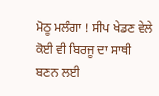ਮੋਠੂ ਮਲੰਗਾ ! ਸੀਪ ਖੇਡਣ ਵੇਲੇ ਕੋਈ ਵੀ ਬਿਰਜੂ ਦਾ ਸਾਥੀ ਬਣਨ ਲਈ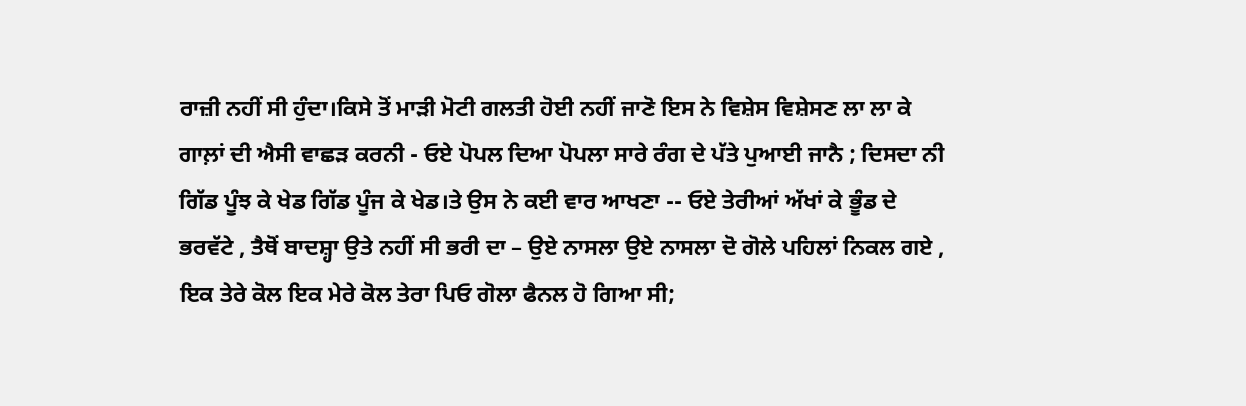ਰਾਜ਼ੀ ਨਹੀਂ ਸੀ ਹੁੰਦਾ।ਕਿਸੇ ਤੋਂ ਮਾੜੀ ਮੋਟੀ ਗਲਤੀ ਹੋਈ ਨਹੀਂ ਜਾਣੋ ਇਸ ਨੇ ਵਿਸ਼ੇਸ ਵਿਸ਼ੇਸਣ ਲਾ ਲਾ ਕੇ ਗਾਲ਼ਾਂ ਦੀ ਐਸੀ ਵਾਛੜ ਕਰਨੀ - ਓਏ ਪੋਪਲ ਦਿਆ ਪੋਪਲਾ ਸਾਰੇ ਰੰਗ ਦੇ ਪੱਤੇ ਪੁਆਈ ਜਾਨੈ ; ਦਿਸਦਾ ਨੀ ਗਿੱਡ ਪੂੰਝ ਕੇ ਖੇਡ ਗਿੱਡ ਪੂੰਜ ਕੇ ਖੇਡ।ਤੇ ਉਸ ਨੇ ਕਈ ਵਾਰ ਆਖਣਾ -- ਓਏ ਤੇਰੀਆਂ ਅੱਖਾਂ ਕੇ ਭੂੰਡ ਦੇ ਭਰਵੱਟੇ , ਤੈਥੋਂ ਬਾਦਸ਼੍ਹਾ ਉਤੇ ਨਹੀਂ ਸੀ ਭਰੀ ਦਾ – ਉਏ ਨਾਸਲਾ ਉਏ ਨਾਸਲਾ ਦੋ ਗੋਲੇ ਪਹਿਲਾਂ ਨਿਕਲ ਗਏ , ਇਕ ਤੇਰੇ ਕੋਲ ਇਕ ਮੇਰੇ ਕੋਲ ਤੇਰਾ ਪਿਓ ਗੋਲਾ ਫੈਨਲ ਹੋ ਗਿਆ ਸੀ;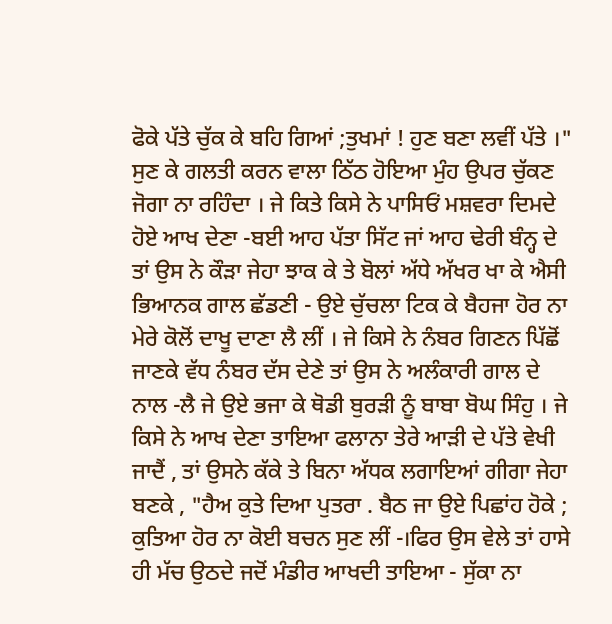ਫੋਕੇ ਪੱਤੇ ਚੁੱਕ ਕੇ ਬਹਿ ਗਿਆਂ ;ਤੁਖਮਾਂ ! ਹੁਣ ਬਣਾ ਲਵੀਂ ਪੱਤੇ ।" ਸੁਣ ਕੇ ਗਲਤੀ ਕਰਨ ਵਾਲਾ ਠਿੱਠ ਹੋਇਆ ਮੁੰਹ ਉਪਰ ਚੁੱਕਣ ਜੋਗਾ ਨਾ ਰਹਿੰਦਾ । ਜੇ ਕਿਤੇ ਕਿਸੇ ਨੇ ਪਾਸਿਓਂ ਮਸ਼ਵਰਾ ਦਿਮਦੇ ਹੋਏ ਆਖ ਦੇਣਾ -ਬਈ ਆਹ ਪੱਤਾ ਸਿੱਟ ਜਾਂ ਆਹ ਢੇਰੀ ਬੰਨ੍ਹ ਦੇ ਤਾਂ ਉਸ ਨੇ ਕੌੜਾ ਜੇਹਾ ਝਾਕ ਕੇ ਤੇ ਬੋਲਾਂ ਅੱਧੇ ਅੱਖਰ ਖਾ ਕੇ ਐਸੀ ਭਿਆਨਕ ਗਾਲ ਛੱਡਣੀ - ਉਏ ਚੁੱਚਲਾ ਟਿਕ ਕੇ ਬੈਹਜਾ ਹੋਰ ਨਾ ਮੇਰੇ ਕੋਲੋਂ ਦਾਖੂ ਦਾਣਾ ਲੈ ਲੀਂ । ਜੇ ਕਿਸੇ ਨੇ ਨੰਬਰ ਗਿਣਨ ਪਿੱਛੋਂ ਜਾਣਕੇ ਵੱਧ ਨੰਬਰ ਦੱਸ ਦੇਣੇ ਤਾਂ ਉਸ ਨੇ ਅਲੰਕਾਰੀ ਗਾਲ ਦੇ ਨਾਲ -ਲੈ ਜੇ ਉਏ ਭਜਾ ਕੇ ਥੋਡੀ ਬੁਰੜੀ ਨੂੰ ਬਾਬਾ ਬੋਘ ਸਿੰਹੁ । ਜੇ ਕਿਸੇ ਨੇ ਆਖ ਦੇਣਾ ਤਾਇਆ ਫਲਾਨਾ ਤੇਰੇ ਆੜੀ ਦੇ ਪੱਤੇ ਵੇਖੀ ਜਾਦੈਂ , ਤਾਂ ਉਸਨੇ ਕੱਕੇ ਤੇ ਬਿਨਾ ਅੱਧਕ ਲਗਾਇਆਂ ਗੀਗਾ ਜੇਹਾ ਬਣਕੇ , "ਹੈਅ ਕੁਤੇ ਦਿਆ ਪੁਤਰਾ . ਬੈਠ ਜਾ ਉਏ ਪਿਛਾਂਹ ਹੋਕੇ ; ਕੁਤਿਆ ਹੋਰ ਨਾ ਕੋਈ ਬਚਨ ਸੁਣ ਲੀਂ -।ਫਿਰ ਉਸ ਵੇਲੇ ਤਾਂ ਹਾਸੇ ਹੀ ਮੱਚ ਉਠਦੇ ਜਦੋਂ ਮੰਡੀਰ ਆਖਦੀ ਤਾਇਆ - ਸੁੱਕਾ ਨਾ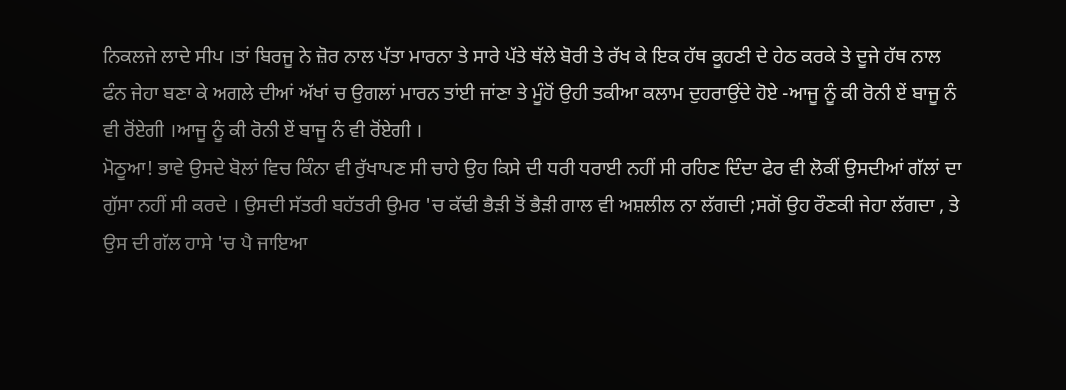ਨਿਕਲਜੇ ਲਾਦੇ ਸੀਪ ।ਤਾਂ ਬਿਰਜੂ ਨੇ ਜ਼ੋਰ ਨਾਲ ਪੱਤਾ ਮਾਰਨਾ ਤੇ ਸਾਰੇ ਪੱਤੇ ਥੱਲੇ ਬੋਰੀ ਤੇ ਰੱਖ ਕੇ ਇਕ ਹੱਥ ਕੂਹਣੀ ਦੇ ਹੇਠ ਕਰਕੇ ਤੇ ਦੂਜੇ ਹੱਥ ਨਾਲ ਫੰਨ ਜੇਹਾ ਬਣਾ ਕੇ ਅਗਲੇ ਦੀਆਂ ਅੱਖਾਂ ਚ ਉਗਲਾਂ ਮਾਰਨ ਤਾਂਈ ਜਾਂਣਾ ਤੇ ਮੂੰਹੋਂ ਉਹੀ ਤਕੀਆ ਕਲਾਮ ਦੁਹਰਾਉਂਦੇ ਹੋਏ -ਆਜੂ ਨੂੰ ਕੀ ਰੋਨੀ ਏਂ ਬਾਜੂ ਨੰ ਵੀ ਰੋਂਏਗੀ ।ਆਜੂ ਨੂੰ ਕੀ ਰੋਨੀ ਏਂ ਬਾਜੂ ਨੰ ਵੀ ਰੋਂਏਗੀ ।
ਮੋਠੂਆ! ਭਾਵੇ ਉਸਦੇ ਬੋਲਾਂ ਵਿਚ ਕਿੰਨਾ ਵੀ ਰੁੱਖਾਪਣ ਸੀ ਚਾਹੇ ਉਹ ਕਿਸੇ ਦੀ ਧਰੀ ਧਰਾਈ ਨਹੀਂ ਸੀ ਰਹਿਣ ਦਿੰਦਾ ਫੇਰ ਵੀ ਲੋਕੀਂ ਉਸਦੀਆਂ ਗੱਲਾਂ ਦਾ ਗੁੱਸਾ ਨਹੀਂ ਸੀ ਕਰਦੇ । ਉਸਦੀ ਸੱਤਰੀ ਬਹੱਤਰੀ ਉਮਰ 'ਚ ਕੱਢੀ ਭੈੜੀ ਤੋਂ ਭੈੜੀ ਗਾਲ ਵੀ ਅਸ਼ਲੀਲ ਨਾ ਲੱਗਦੀ ;ਸਗੋਂ ਉਹ ਰੌਣਕੀ ਜੇਹਾ ਲੱਗਦਾ , ਤੇ ਉਸ ਦੀ ਗੱਲ ਹਾਸੇ 'ਚ ਪੈ ਜਾਇਆ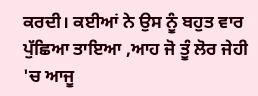ਕਰਦੀ। ਕਈਆਂ ਨੇ ਉਸ ਨੂੰ ਬਹੁਤ ਵਾਰ ਪੁੱਛਿਆ ਤਾਇਆ ,ਆਹ ਜੋ ਤੂੰ ਲੋਰ ਜੇਹੀ 'ਚ ਆਜੂ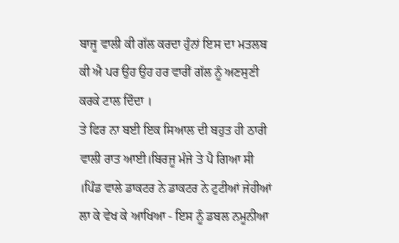ਬਾਜੂ ਵਾਲੀ ਕੀ ਗੱਲ ਕਰਦਾ ਹੁੰਨਾਂ ਇਸ ਦਾ ਮਤਲਬ ਕੀ ਐ ਪਰ ਉਹ ਉਹ ਹਰ ਵਾਰੀਂ ਗੱਲ ਨੂੰ ਅਣਸੁਣੀ ਕਰਕੇ ਟਾਲ ਦਿੰਦਾ ।
ਤੇ ਫਿਰ ਨਾ ਬਈ ਇਕ ਸਿਆਲ ਦੀ ਬਹੁਤ ਹੀ ਠਾਰੀ ਵਾਲੀ ਰਾਤ ਆਈ।ਬਿਰਜੂ ਮੰਜੇ ਤੇ ਪੈ ਗਿਆ ਸੀ ।ਪਿੰਡ ਵਾਲੇ ਡਾਕਟਰ ਨੇ ਡਾਕਟਰ ਨੇ ਟੁਟੀਆਂ ਜੇਹੀਆਂ ਲਾ ਕੇ ਵੇਖ ਕੇ ਆਖਿਆ - ਇਸ ਨੂੰ ਡਬਲ ਨਮੂਨੀਆ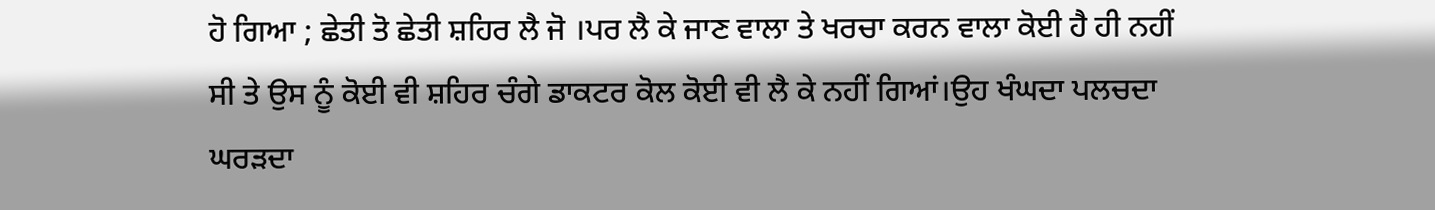ਹੋ ਗਿਆ ; ਛੇਤੀ ਤੋ ਛੇਤੀ ਸ਼ਹਿਰ ਲੈ ਜੋ ।ਪਰ ਲੈ ਕੇ ਜਾਣ ਵਾਲਾ ਤੇ ਖਰਚਾ ਕਰਨ ਵਾਲਾ ਕੋਈ ਹੈ ਹੀ ਨਹੀਂ ਸੀ ਤੇ ਉਸ ਨੂੰ ਕੋਈ ਵੀ ਸ਼ਹਿਰ ਚੰਗੇ ਡਾਕਟਰ ਕੋਲ ਕੋਈ ਵੀ ਲੈ ਕੇ ਨਹੀਂ ਗਿਆਂ।ਉਹ ਖੰਘਦਾ ਪਲਚਦਾ ਘਰੜਦਾ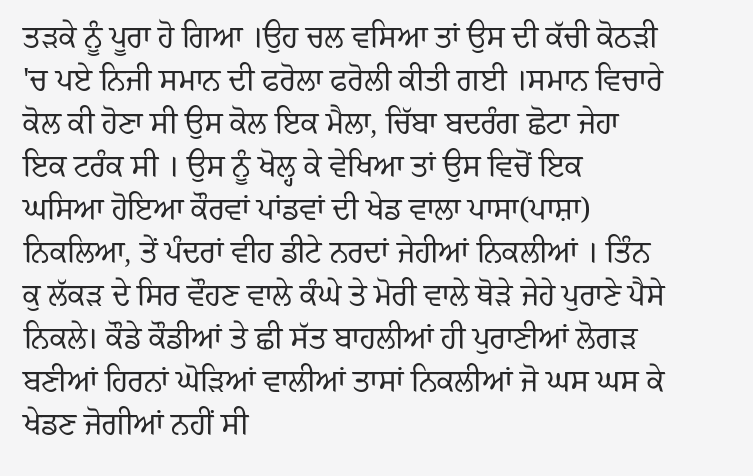ਤੜਕੇ ਨੂੰ ਪੂਰਾ ਹੋ ਗਿਆ ।ਉਹ ਚਲ ਵਸਿਆ ਤਾਂ ਉਸ ਦੀ ਕੱਚੀ ਕੋਠੜੀ 'ਚ ਪਏ ਨਿਜੀ ਸਮਾਨ ਦੀ ਫਰੋਲਾ ਫਰੋਲੀ ਕੀਤੀ ਗਈ ।ਸਮਾਨ ਵਿਚਾਰੇ ਕੋਲ ਕੀ ਹੋਣਾ ਸੀ ਉਸ ਕੋਲ ਇਕ ਮੈਲਾ, ਚਿੱਬਾ ਬਦਰੰਗ ਛੋਟਾ ਜੇਹਾ ਇਕ ਟਰੰਕ ਸੀ । ਉਸ ਨੂੰ ਖੋਲ੍ਹ ਕੇ ਵੇਖਿਆ ਤਾਂ ਉਸ ਵਿਚੋਂ ਇਕ ਘਸਿਆ ਹੋਇਆ ਕੌਰਵਾਂ ਪਾਂਡਵਾਂ ਦੀ ਖੇਡ ਵਾਲਾ ਪਾਸਾ(ਪਾਸ਼ਾ) ਨਿਕਲਿਆ, ਤੇਂ ਪੰਦਰਾਂ ਵੀਹ ਡੀਟੇ ਨਰਦਾਂ ਜੇਹੀਆਂ ਨਿਕਲੀਆਂ । ਤਿੰਨ ਕੁ ਲੱਕੜ ਦੇ ਸਿਰ ਵੌਹਣ ਵਾਲੇ ਕੰਘੇ ਤੇ ਮੋਰੀ ਵਾਲੇ ਥੋੜੇ ਜੇਹੇ ਪੁਰਾਣੇ ਪੈਸੇ ਨਿਕਲੇ। ਕੌਡੇ ਕੌਡੀਆਂ ਤੇ ਛੀ ਸੱਤ ਬਾਹਲੀਆਂ ਹੀ ਪੁਰਾਣੀਆਂ ਲੋਗੜ ਬਣੀਆਂ ਹਿਰਨਾਂ ਘੋੜਿਆਂ ਵਾਲੀਆਂ ਤਾਸਾਂ ਨਿਕਲੀਆਂ ਜੋ ਘਸ ਘਸ ਕੇ ਖੇਡਣ ਜੋਗੀਆਂ ਨਹੀਂ ਸੀ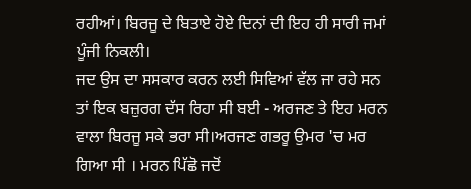ਰਹੀਆਂ। ਬਿਰਜੂ ਦੇ ਬਿਤਾਏ ਹੋਏ ਦਿਨਾਂ ਦੀ ਇਹ ਹੀ ਸਾਰੀ ਜਮਾਂ ਪੂੰਜੀ ਨਿਕਲੀ।
ਜਦ ਉਸ ਦਾ ਸਸਕਾਰ ਕਰਨ ਲਈ ਸਿਵਿਆਂ ਵੱਲ ਜਾ ਰਹੇ ਸਨ ਤਾਂ ਇਕ ਬਜ਼ੁਰਗ ਦੱਸ ਰਿਹਾ ਸੀ ਬਈ - ਅਰਜਣ ਤੇ ਇਹ ਮਰਨ ਵਾਲਾ ਬਿਰਜੂ ਸਕੇ ਭਰਾ ਸੀ।ਅਰਜਣ ਗਭਰੂ ਉਮਰ 'ਚ ਮਰ ਗਿਆ ਸੀ । ਮਰਨ ਪਿੱਛੋ ਜਦੋਂ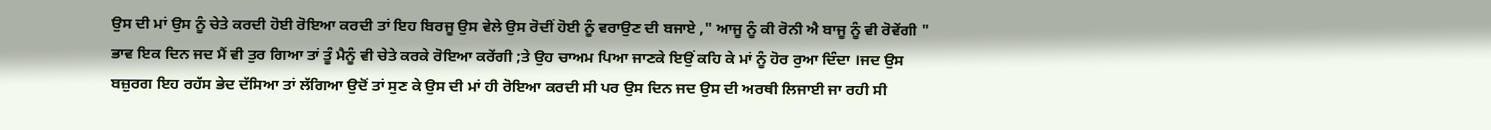ਉਸ ਦੀ ਮਾਂ ਉਸ ਨੂੰ ਚੇਤੇ ਕਰਦੀ ਹੋਈ ਰੋਇਆ ਕਰਦੀ ਤਾਂ ਇਹ ਬਿਰਜੂ ਉਸ ਵੇਲੇ ਉਸ ਰੋਦੀਂ ਹੋਈ ਨੂੰ ਵਰਾਉਣ ਦੀ ਬਜਾਏ ," ਆਜੂ ਨੂੰ ਕੀ ਰੋਨੀ ਐ ਬਾਜੂ ਨੂੰ ਵੀ ਰੋਵੇਂਗੀ " ਭਾਵ ਇਕ ਦਿਨ ਜਦ ਮੈਂ ਵੀ ਤੁਰ ਗਿਆ ਤਾਂ ਤੂੰ ਮੈਨੂੰ ਵੀ ਚੇਤੇ ਕਰਕੇ ਰੋਇਆ ਕਰੇਂਗੀ ;ਤੇ ਉਹ ਚਾਅਮ ਪਿਆ ਜਾਣਕੇ ਇਉਂ ਕਹਿ ਕੇ ਮਾਂ ਨੂੰ ਹੋਰ ਰੁਆ ਦਿੰਦਾ ।ਜਦ ਉਸ ਬਜ਼ੁਰਗ ਇਹ ਰਹੱਸ ਭੇਦ ਦੱਸਿਆ ਤਾਂ ਲੱਗਿਆ ਉਦੋਂ ਤਾਂ ਸੁਣ ਕੇ ਉਸ ਦੀ ਮਾਂ ਹੀ ਰੋਇਆ ਕਰਦੀ ਸੀ ਪਰ ਉਸ ਦਿਨ ਜਦ ਉਸ ਦੀ ਅਰਥੀ ਲਿਜਾਈ ਜਾ ਰਹੀ ਸੀ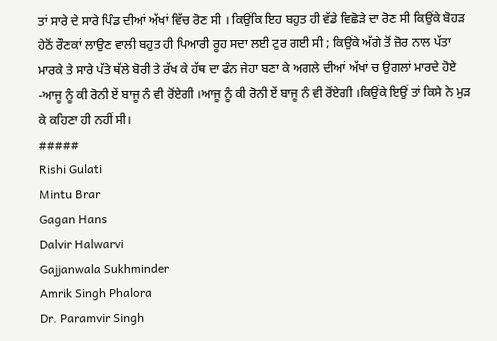ਤਾਂ ਸਾਰੇ ਦੇ ਸਾਰੇ ਪਿੰਡ ਦੀਆਂ ਅੱਖਾਂ ਵਿੱਚ ਰੋਣ ਸੀ । ਕਿਉਂਕਿ ਇਹ ਬਹੁਤ ਹੀ ਵੱਡੇ ਵਿਛੋੜੇ ਦਾ ਰੋਣ ਸੀ ਕਿਉਂਕੇ ਬੋਹੜ ਹੇਠੋਂ ਰੌਣਕਾਂ ਲਾਉਣ ਵਾਲੀ ਬਹੁਤ ਹੀ ਪਿਆਰੀ ਰੂਹ ਸਦਾ ਲਈ ਟੁਰ ਗਈ ਸੀ ; ਕਿਉਂਕੇ ਅੱਗੇ ਤੋਂ ਜ਼ੋਰ ਨਾਲ ਪੱਤਾ ਮਾਰਕੇ ਤੇ ਸਾਰੇ ਪੱਤੇ ਥੱਲੇ ਬੋਰੀ ਤੇ ਰੱਖ ਕੇ ਹੱਥ ਦਾ ਫੰਨ ਜੇਹਾ ਬਣਾ ਕੇ ਅਗਲੇ ਦੀਆਂ ਅੱਖਾਂ ਚ ਉਗਲਾਂ ਮਾਰਦੇ ਹੋਏ -ਆਜੂ ਨੂੰ ਕੀ ਰੋਨੀ ਏਂ ਬਾਜੂ ਨੰ ਵੀ ਰੋਂਏਗੀ ।ਆਜੂ ਨੂੰ ਕੀ ਰੋਨੀ ਏਂ ਬਾਜੂ ਨੰ ਵੀ ਰੋਂਏਗੀ ।ਕਿਉਂਕੇ ਇਉਂ ਤਾਂ ਕਿਸੇ ਨੇ ਮੁੜ ਕੇ ਕਹਿਣਾ ਹੀ ਨਹੀਂ ਸੀ।
#####
Rishi Gulati
Mintu Brar
Gagan Hans
Dalvir Halwarvi
Gajjanwala Sukhminder
Amrik Singh Phalora
Dr. Paramvir Singh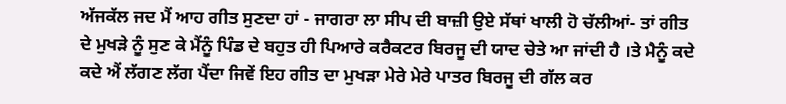ਅੱਜਕੱਲ ਜਦ ਮੈਂ ਆਹ ਗੀਤ ਸੁਣਦਾ ਹਾਂ - ਜਾਗਰਾ ਲਾ ਸੀਪ ਦੀ ਬਾਜ਼ੀ ਉਏ ਸੱਥਾਂ ਖਾਲੀ ਹੋ ਚੱਲੀਆਂ- ਤਾਂ ਗੀਤ ਦੇ ਮੁਖੜੇ ਨੂੰ ਸੁਣ ਕੇ ਮੈਂਨੂੰ ਪਿੰਡ ਦੇ ਬਹੁਤ ਹੀ ਪਿਆਰੇ ਕਰੈਕਟਰ ਬਿਰਜੂ ਦੀ ਯਾਦ ਚੇਤੇ ਆ ਜਾਂਦੀ ਹੈ ।ਤੇ ਮੈਨੂੰ ਕਦੇ ਕਦੇ ਐਂ ਲੱਗਣ ਲੱਗ ਪੈਂਦਾ ਜਿਵੇਂ ਇਹ ਗੀਤ ਦਾ ਮੁਖੜਾ ਮੇਰੇ ਮੇਰੇ ਪਾਤਰ ਬਿਰਜੂ ਦੀ ਗੱਲ ਕਰ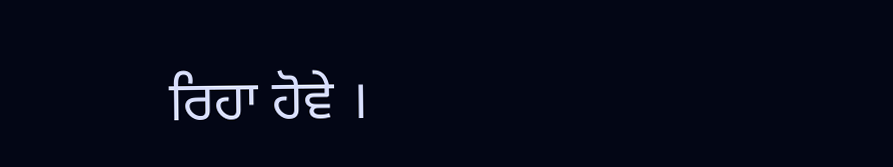ਰਿਹਾ ਹੋਵੇ ।